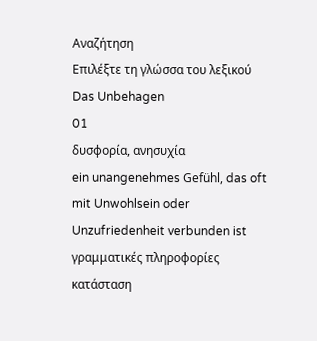Αναζήτηση
Επιλέξτε τη γλώσσα του λεξικού
Das Unbehagen
01
δυσφορία, ανησυχία
ein unangenehmes Gefühl, das oft mit Unwohlsein oder Unzufriedenheit verbunden ist
γραμματικές πληροφορίες
κατάσταση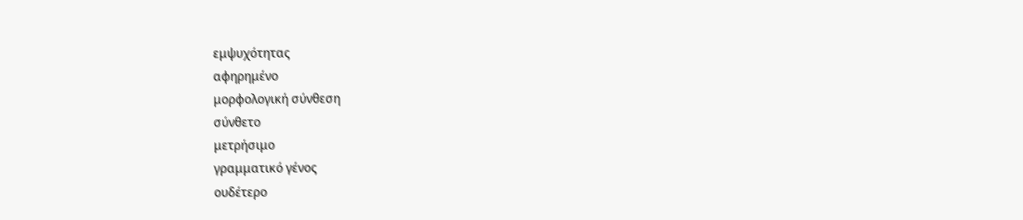εμψυχότητας
αφηρημένο
μορφολογική σύνθεση
σύνθετο
μετρήσιμο
γραμματικό γένος
ουδέτερο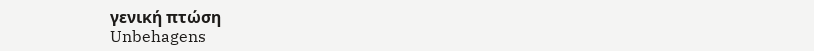γενική πτώση
Unbehagens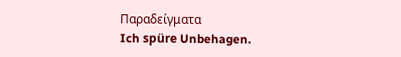Παραδείγματα
Ich spüre Unbehagen.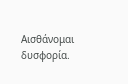Αισθάνομαι δυσφορία.